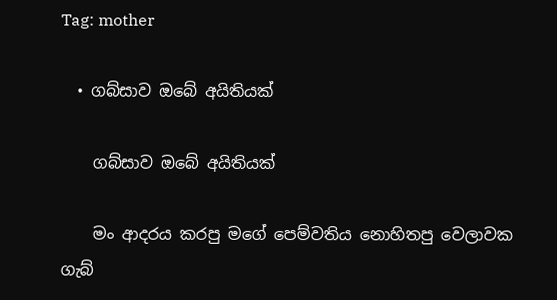Tag: mother

  • ගබ්සාව ඔබේ අයිතියක්

    ගබ්සාව ඔබේ අයිතියක්

    මං ආදරය කරපු මගේ පෙම්වතිය නොහිතපු වෙලාවක ගැබ්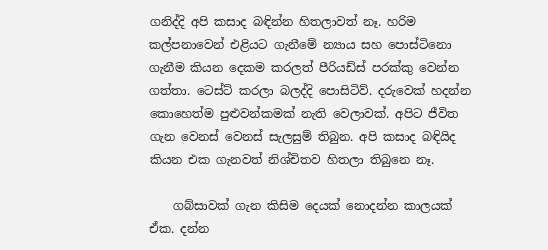ගනිද්දි අපි කසාද බඳින්න හිතලාවත් නෑ. හරිම කල්පනාවෙන් එළියට ගැනීමේ න්‍යාය සහ පොස්ටිනො ගැනීම කියන දෙකම කරලත් පීරියඩ්ස් පරක්කු වෙන්න ගත්තා. ටෙස්ට් කරලා බලද්දි පොසිටිව්. දරුවෙක් හදන්න කොහෙත්ම පුළුවන්කමක් නැති වෙලාවක්. අපිට ජීවිත ගැන වෙනස් වෙනස් සැලසුම් තිබුන. අපි කසාද බඳියිද කියන එක ගැනවත් නිශ්චිතව හිතලා තිබුනෙ නෑ.

    ගබ්සාවක් ගැන කිසිම දෙයක් නොදන්න කාලයක් ඒක. දන්න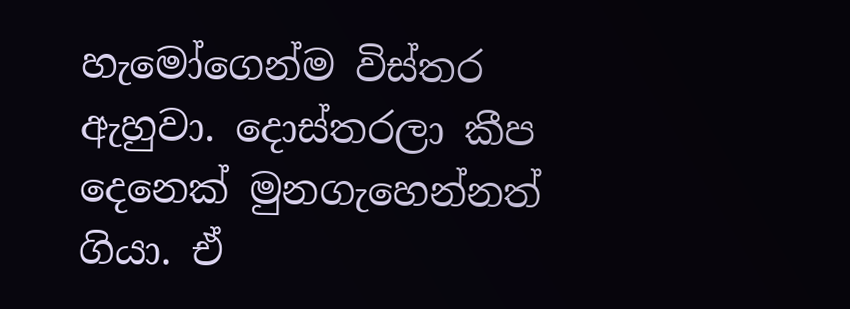හැමෝගෙන්ම විස්තර ඇහුවා. දොස්තරලා කීප දෙනෙක් මුනගැහෙන්නත් ගියා. ඒ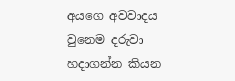අයගෙ අවවාදය වුනෙම දරුවා හදාගන්න කියන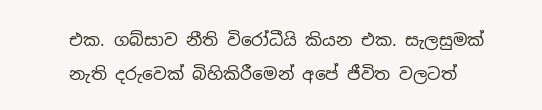එක. ගබ්සාව නීති විරෝධීයි කියන එක. සැලසුමක් නැති දරුවෙක් බිහිකිරීමෙන් අපේ ජීවිත වලටත්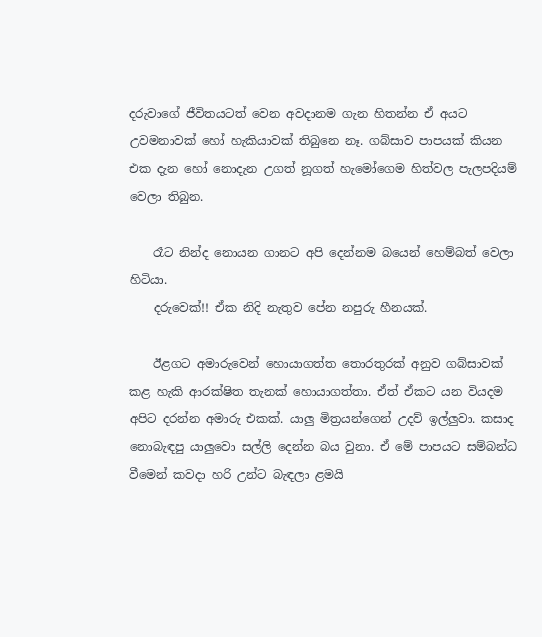දරුවාගේ ජීවිතයටත් වෙන අවදානම ගැන හිතන්න ඒ අයට උවමනාවක් හෝ හැකියාවක් තිබුනෙ නෑ. ගබ්සාව පාපයක් කියන එක දැන හෝ නොදැන උගත් නූගත් හැමෝගෙම හිත්වල පැලපදියම් වෙලා තිබුන.

    රෑට නින්ද නොයන ගානට අපි දෙන්නම බයෙන් හෙම්බත් වෙලා හිටියා.
    දරුවෙක්!! ඒක නිදි නැතුව පේන නපුරු හීනයක්.

    ඊළගට අමාරුවෙන් හොයාගත්ත තොරතුරක් අනුව ගබ්සාවක් කළ හැකි ආරක්ෂිත තැනක් හොයාගත්තා. ඒත් ඒකට යන වියදම අපිට දරන්න අමාරු එකක්. යාලු මිත්‍රයන්ගෙන් උදව් ඉල්ලුවා. කසාද නොබැඳපු යාලුවො සල්ලි දෙන්න බය වුනා. ඒ මේ පාපයට සම්බන්ධ වීමෙන් කවදා හරි උන්ට බැඳලා ළමයි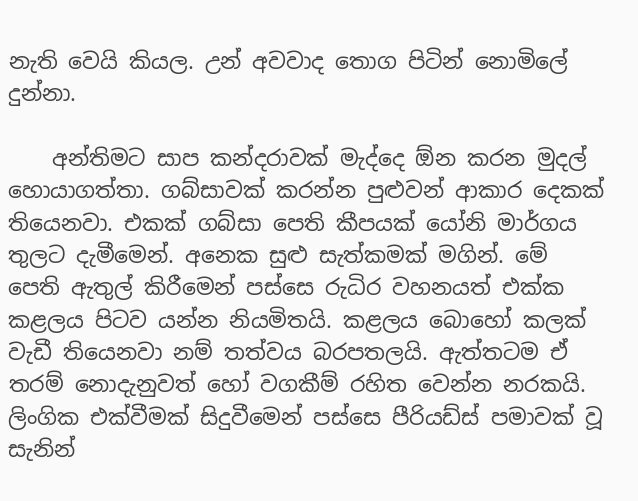නැති වෙයි කියල. උන් අවවාද තොග පිටින් නොමිලේ දුන්නා.

    අන්තිමට සාප කන්දරාවක් මැද්දෙ ඕන කරන මුදල් හොයාගත්තා. ගබ්සාවක් කරන්න පුළුවන් ආකාර දෙකක් තියෙනවා. එකක් ගබ්සා පෙති කීපයක් යෝනි මාර්ගය තුලට දැමීමෙන්. අනෙක සුළු සැත්කමක් මගින්. මේ පෙති ඇතුල් කිරීමෙන් පස්සෙ රුධිර වහනයත් එක්ක කළලය පිටව යන්න නියමිතයි. කළලය බොහෝ කලක් වැඩී තියෙනවා නම් තත්වය බරපතලයි. ඇත්තටම ඒ තරම් නොදැනුවත් හෝ වගකීම් රහිත වෙන්න නරකයි. ලිංගික එක්වීමක් සිදුවීමෙන් පස්සෙ පීරියඩ්ස් පමාවක් වූ සැනින්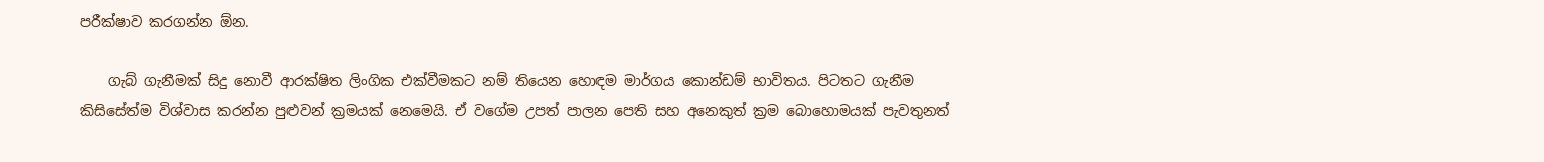පරීක්ෂාව කරගන්න ඕන.

    ගැබ් ගැනීමක් සිදු නොවී ආරක්ෂිත ලිංගික එක්වීමකට නම් තියෙන හොඳම මාර්ගය කොන්ඩම් භාවිතය. පිටතට ගැනීම කිසිසේත්ම විශ්වාස කරන්න පුළුවන් ක්‍රමයක් නෙමෙයි. ඒ වගේම උපත් පාලන පෙති සහ අනෙකුත් ක්‍රම බොහොමයක් පැවතුනත්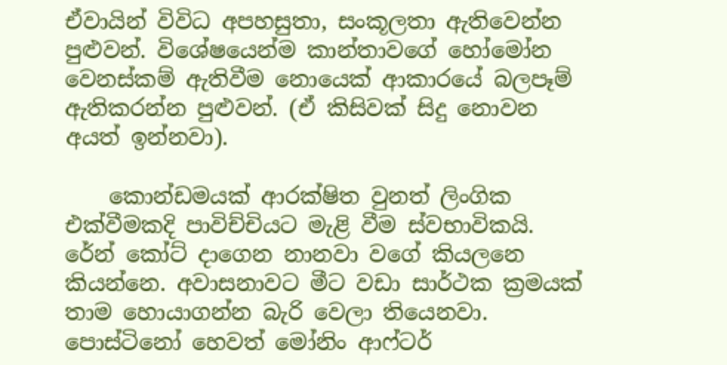ඒවායින් විවිධ අපහසුතා, සංකූලතා ඇතිවෙන්න පුළුවන්. විශේෂයෙන්ම කාන්තාවගේ හෝමෝන වෙනස්කම් ඇතිවීම නොයෙක් ආකාරයේ බලපෑම් ඇතිකරන්න පුළුවන්. (ඒ කිසිවක් සිදු නොවන අයත් ඉන්නවා).

    කොන්ඩමයක් ආරක්ෂිත වුනත් ලිංගික එක්වීමකදි පාවිච්චියට මැළි වීම ස්වභාවිකයි. රේන් කෝට් දාගෙන නානවා වගේ කියලනෙ කියන්නෙ. අවාසනාවට මීට වඩා සාර්ථක ක්‍රමයක් තාම හොයාගන්න බැරි වෙලා තියෙනවා. පොස්ටිනෝ හෙවත් මෝනිං ආෆ්ටර්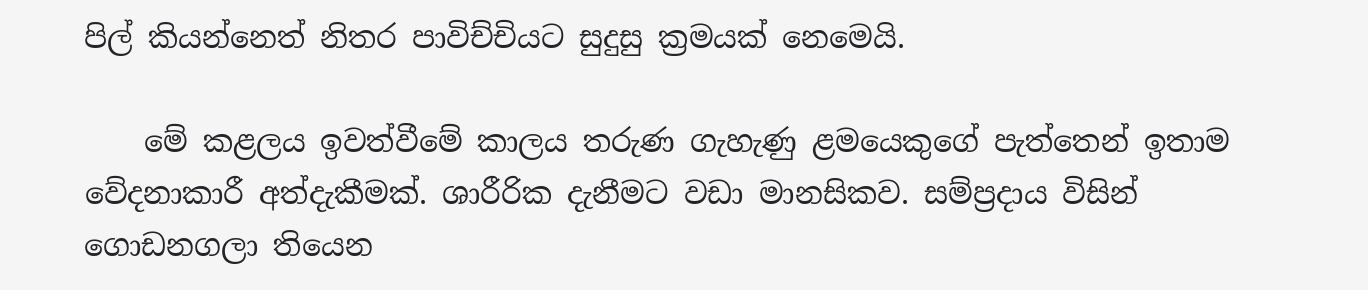පිල් කියන්නෙත් නිතර පාවිච්චියට සුදුසු ක්‍රමයක් නෙමෙයි.

    මේ කළලය ඉවත්වීමේ කාලය තරුණ ගැහැණු ළමයෙකුගේ පැත්තෙන් ඉතාම වේදනාකාරී අත්දැකීමක්. ශාරීරික දැනීමට වඩා මානසිකව. සම්ප්‍රදාය විසින් ගොඩනගලා තියෙන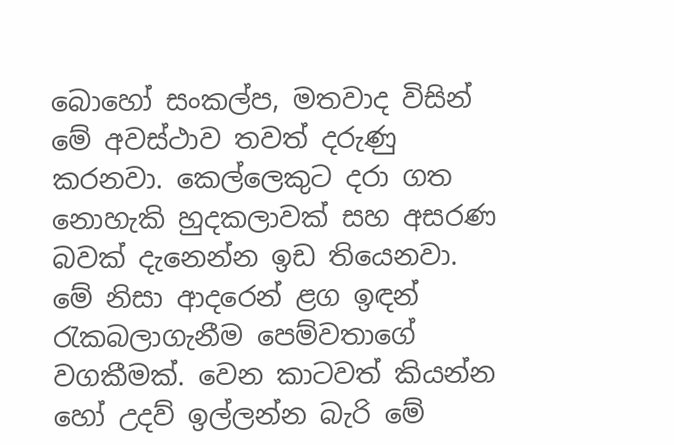බොහෝ සංකල්ප, මතවාද විසින් මේ අවස්ථාව තවත් දරුණු කරනවා. කෙල්ලෙකුට දරා ගත නොහැකි හුදකලාවක් සහ අසරණ බවක් දැනෙන්න ඉඩ තියෙනවා. මේ නිසා ආදරෙන් ළග ඉඳන් රැකබලාගැනීම පෙම්වතාගේ වගකීමක්. වෙන කාටවත් කියන්න හෝ උදව් ඉල්ලන්න බැරි මේ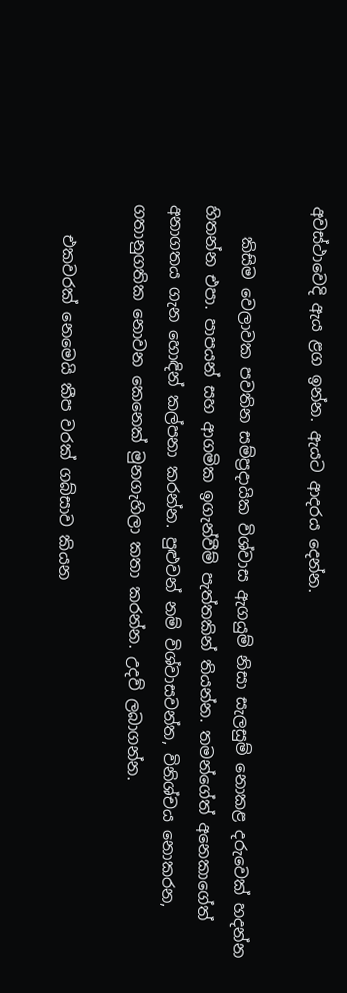අවස්ථාවෙදි ඇය ළග ඉන්න. ඇයට ආදරය දෙන්න.

    කිසිම වෙලාවක පවතින සම්ප්‍රදායික විශ්වාස ඇගයුම් නිසා සැලසුම් නොකළ දරුවෙක් හදන්න හිතන්න එපා. පාපයන් සහ ආගමික ඉගැන්වීම් පැත්තකින් තියන්න. තමන්ගේත් අනෙකාගේත් අනාගතය ගැන හොඳින් කල්පනා කරන්න. පුළුවන් නම් විශ්වාසවන්ත, විනිශ්චය නොකරන, ගතානුගතික නොවන කෙනෙක් මුනගැහිලා කතා කරන්න. උදව් ලබාගන්න.

    එකවරක් නෙමෙයි කීප වරක් ගබ්සාව කියන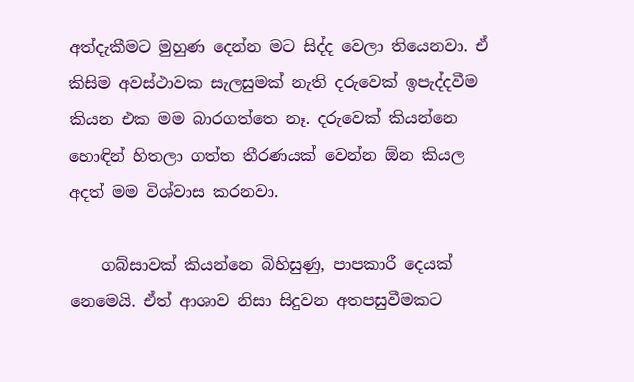අත්දැකීමට මුහුණ දෙන්න මට සිද්ද වෙලා තියෙනවා. ඒ කිසිම අවස්ථාවක සැලසුමක් නැති දරුවෙක් ඉපැද්දවීම කියන එක මම බාරගත්තෙ නෑ. දරුවෙක් කියන්නෙ හොඳින් හිතලා ගත්ත තීරණයක් වෙන්න ඕන කියල අදත් මම විශ්වාස කරනවා.

    ගබ්සාවක් කියන්නෙ බිහිසුණු, පාපකාරී දෙයක් නෙමෙයි. ඒත් ආශාව නිසා සිදුවන අතපසුවීමකට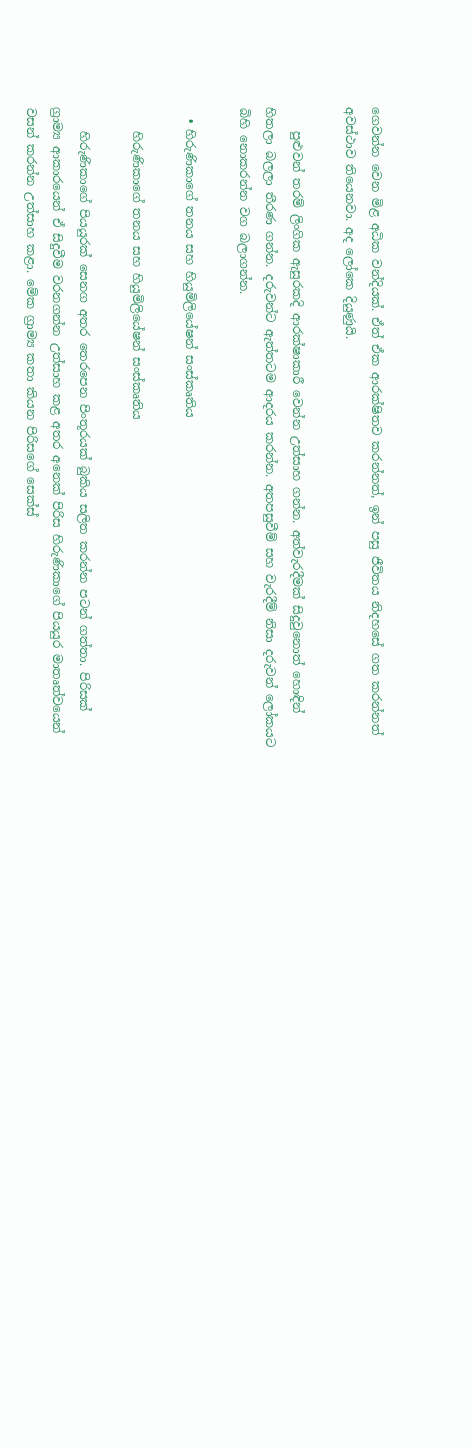ගෙවන්න වෙන මිළ අධික වන්දියක්. ඒත් ඒක ආරක්ෂිතව කරන්නත්, ඉන් පසු ජීවිතය නිදහසේ ගත කරන්නත් අවස්ථාව තියෙනවා. අද ලෝකෙ දියුණුයි.

    පුළුවන් තරම් ලිංගික ඇසුරකදි ආරක්ෂාකාරී වෙන්න උත්සාහ ගන්න. අත්වැරදීමක් සිදු‍වුනොත් හොඳින් හිතලා බලලා තීරණ ගන්න. දරුවන්ට ඇත්තටම ආදරය කරන්න. අතපසුවීම් සහ වැරදීම් නිසා දරුවන් ලෝකයට බිහි නොකරන්න වග බලාගන්න.

  • හිරුණිකාගේ තනය සහ හියුමිලියේෂන් සංස්කෘතිය

    හිරුණිකාගේ තනය සහ හියුමිලියේෂන් සංස්කෘතිය

    හිරුණිකාගේ පියයුරක් සෙනග අතර තෙරපෙන පිංතූරයක් බුකිය සලිත කරන්න පටන් ගත්තා. පිරිසක් ග්‍රාම්‍ය ආකාරයෙන් ඒ සිදුවීම වරනගන්න උත්සාහ කළ අතර අනෙක් පිරිස හිරුණිකාගේ පියයුර මාතෘත්වයෙන් වසන් කරන්න උත්සාහ කළා. මේක ග්‍රාම්‍ය කතා කියන පිරිසගේ සෙක්ස්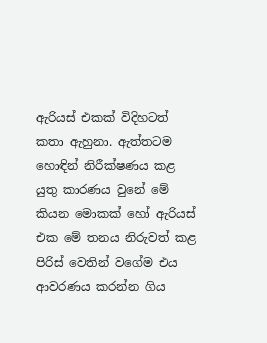ඇරියස් එකක් විදිහටත් කතා ඇහුනා. ඇත්තටම හොඳින් නිරීක්ෂණය කළ යුතු කාරණය වුනේ මේ කියන මොකක් හෝ ඇරියස් එක මේ තනය නිරුවත් කළ පිරිස් වෙතින් වගේම එය ආවරණය කරන්න ගිය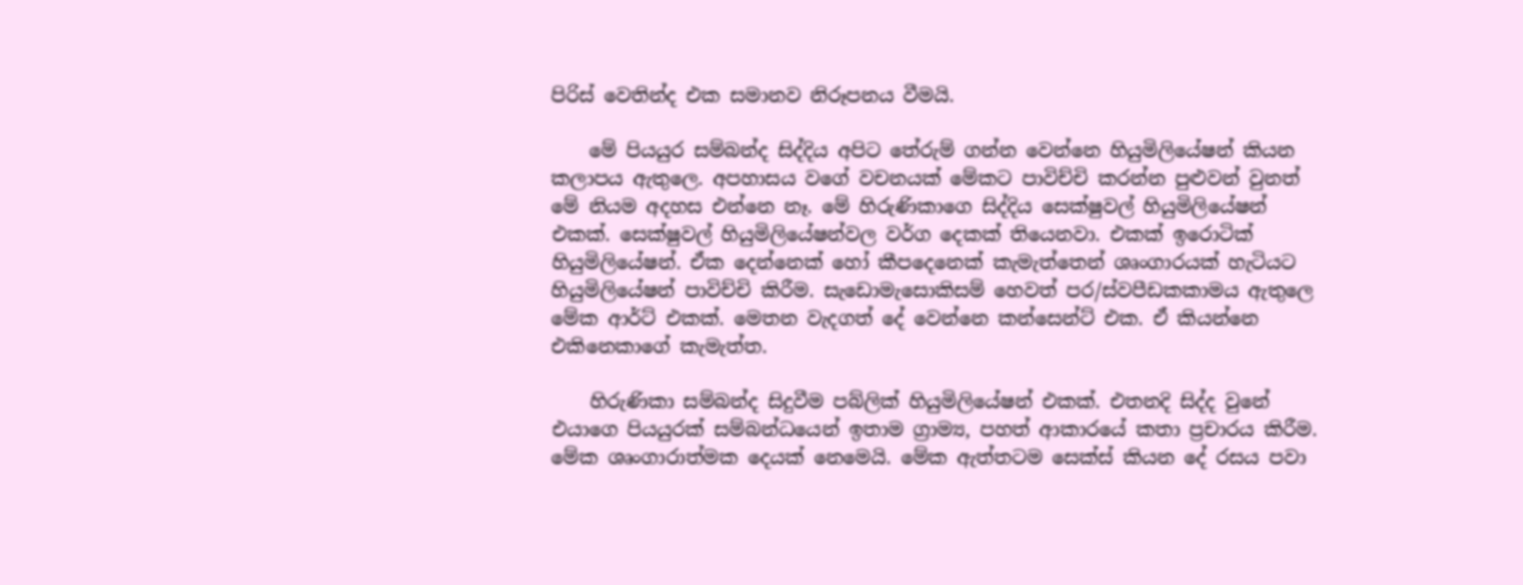පිරිස් වෙතින්ද එක සමානව නිරූපනය වීමයි.

    මේ පියයුර සම්බන්ද සිද්දිය අපිට තේරුම් ගන්න වෙන්නෙ හියුමිලියේෂන් කියන කලාපය ඇතුලෙ. අපහාසය වගේ වචනයක් මේකට පාවිච්චි කරන්න පුළුවන් වුනත් මේ නියම අදහස එන්නෙ නෑ. මේ හිරුණිකාගෙ සිද්දිය සෙක්ෂුවල් හියුමිලියේෂන් එකක්. සෙක්ෂුවල් හියුමිලියේෂන්වල වර්ග දෙකක් තියෙනවා. එකක් ඉරොටික් හියුමිලි‍යේෂන්. ඒක දෙන්නෙක් හෝ කීපදෙනෙක් කැමැත්තෙන් ශෘංගාරයක් හැටියට හියුමිලියේෂන් පාවිච්චි කිරීම. සැඩොමැසොකිසම් හෙවත් පර/ස්වපීඩකකාමය ඇතුලෙ මේක ආර්ට් එකක්. මෙතන වැදගත් දේ වෙන්නෙ කන්සෙන්ට් එක. ඒ කියන්නෙ එකිනෙකාගේ කැමැත්ත.

    හිරුණිකා සම්බන්ද සිදුවීම පබ්ලික් හියුමිලියේෂන් එකක්. එතනදි සිද්ද වුනේ එයාගෙ පියයුරක් සම්බන්ධයෙන් ඉතාම ග්‍රාම්‍ය, පහත් ආකාරයේ කතා ප්‍රචාරය කිරීම. මේක ශෘංගාරාත්මක දෙයක් නෙමෙයි. මේක ඇත්තටම සෙක්ස් කියන දේ රසය පවා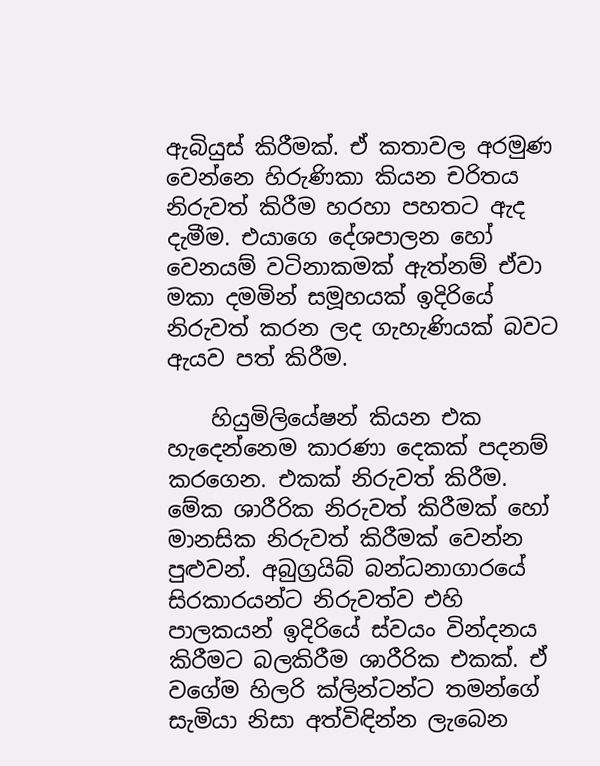ඇබියුස් කිරීමක්. ඒ කතාවල අරමුණ වෙන්නෙ හිරුණිකා කියන චරිතය නිරුවත් කිරීම හරහා පහතට ඇද දැමීම. එයාගෙ දේශපාලන හෝ වෙනයම් වටිනාකමක් ඇත්නම් ඒවා මකා දමමින් සමූහයක් ඉදිරියේ නිරුවත් කරන ලද ගැහැණියක් බවට ඇයව පත් කිරීම.

    හියුමිලියේෂන් කියන එක හැදෙන්නෙම කාරණා දෙකක් පදනම් කරගෙන. එකක් නිරුවත් කිරීම. මේක ශාරීරික නිරුවත් කිරීමක් හෝ මානසික නිරුවත් කිරීමක් වෙන්න පුළුවන්. අබුග්‍රයිබ් බන්ධනාගාරයේ සිරකාරයන්ට නිරුවත්ව එහි පාලකයන් ඉදිරියේ ස්වයං වින්දනය කිරීමට බලකිරීම ශාරීරික එකක්. ඒ වගේම හිලරි ක්ලින්ටන්ට තමන්ගේ සැමියා නිසා අත්විඳින්න ලැබෙන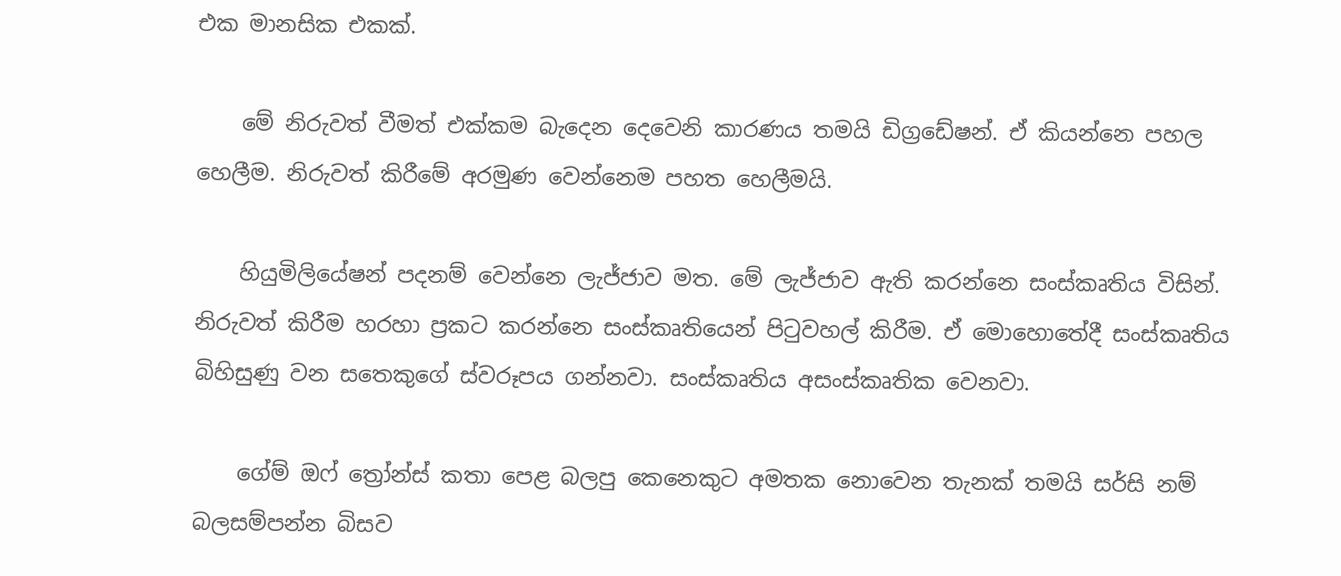එක මානසික එකක්.

    මේ නිරුවත් වීමත් එක්කම බැදෙන දෙවෙනි කාරණය තමයි ඩිග්‍රඩේෂන්. ඒ කියන්නෙ පහල හෙලීම. නිරුවත් කිරීමේ අරමුණ වෙන්නෙම පහත හෙලීමයි.

    හියුමිලියේෂන් පදනම් වෙන්නෙ ලැජ්ජාව මත. මේ ලැජ්ජාව ඇති කරන්නෙ සංස්කෘතිය විසින්. නිරුවත් කිරීම හරහා ප්‍රකට කරන්නෙ සංස්කෘතියෙන් පිටුවහල් කිරීම. ඒ මොහොතේදී සංස්කෘතිය බිහිසුණු වන සතෙකුගේ ස්වරූපය ගන්නවා. සංස්කෘතිය අසංස්කෘතික වෙනවා.

    ගේම් ඔෆ් ත්‍රෝන්ස් කතා පෙළ බලපු කෙනෙකුට අමතක නොවෙන තැනක් තමයි සර්සි නම් බලසම්පන්න බිසව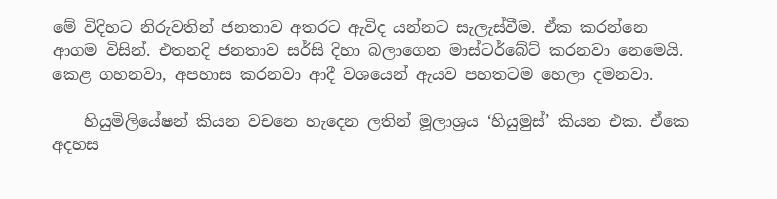මේ විදිහට නිරුවතින් ජනතාව අතරට ඇවිද යන්නට සැලැස්වීම. ඒක කරන්නෙ ආගම විසින්. එතනදි ජනතාව සර්සි දිහා බලාගෙන මාස්ටර්බේට් කරනවා නෙමෙයි. කෙළ ගහනවා, අපහාස කරනවා ආදී වශයෙන් ඇයව පහතටම හෙලා දමනවා.

    හියුමිලියේෂන් කියන වචනෙ හැදෙන ලතින් මූලාශ්‍රය ‘හියුමුස්’ කියන එක. ඒකෙ අදහස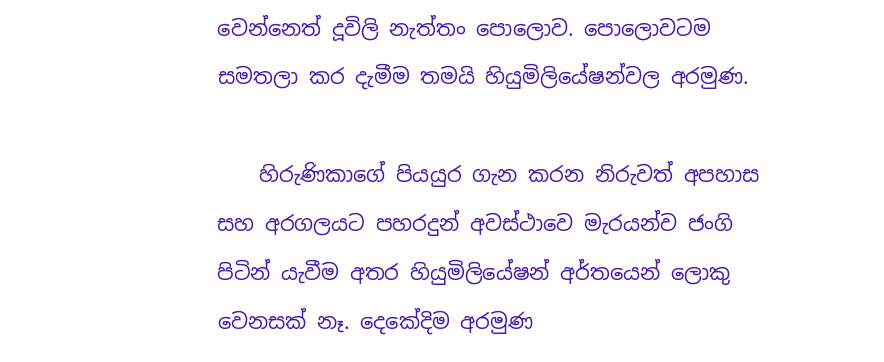වෙන්නෙත් දූවිලි නැත්තං පොලොව. පොලොවටම සමතලා කර දැමීම තමයි හියුමිලියේෂන්වල අරමුණ.

    හිරුණිකාගේ පියයුර ගැන කරන නිරුවත් අපහාස සහ අරගලයට පහරදුන් අවස්ථාවෙ මැරයන්ව ජංගි පිටින් යැවීම අතර හියුමිලියේෂන් අර්තයෙන් ලොකු වෙනසක් නෑ. දෙකේදිම අරමුණ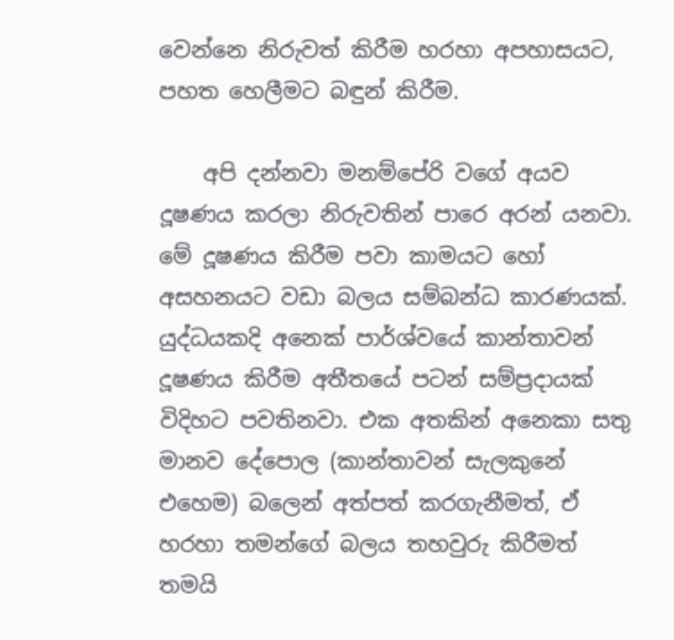වෙන්නෙ නිරුවත් කිරීම හරහා අපහාසයට, පහත හෙලීමට බඳුන් කිරීම.

    අපි දන්නවා මනම්පේරි වගේ අයව දූෂණය කරලා නිරුවතින් පාරෙ අරන් යනවා. මේ දූෂණය කිරීම පවා කාමයට හෝ අසහනයට වඩා බලය සම්බන්ධ කාරණයක්. යුද්ධයකදි අනෙක් පාර්ශ්වයේ කාන්තාවන් දූෂණය කිරීම අතීතයේ පටන් සම්ප්‍රදායක් විදිහට පවතිනවා. එක අතකින් අනෙකා සතු මානව දේපොල (කාන්තාවන් සැලකුනේ එහෙම) බලෙන් අත්පත් කරගැනීමත්, ඒ හරහා තමන්ගේ බලය තහවුරු කිරීමත් තමයි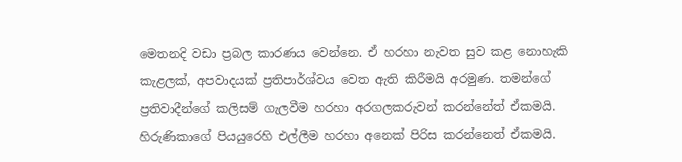මෙතනදි වඩා ප්‍රබල කාරණය වෙන්නෙ. ඒ හරහා නැවත සුව කළ නොහැකි කැළලක්, අපවාදයක් ප්‍රතිපාර්ශ්වය වෙත ඇති කිරීමයි අරමුණ. තමන්ගේ ප්‍රතිවාදීන්ගේ කලිසම් ගැලවීම හරහා අරගලකරුවන් කරන්නේත් ඒකමයි. හිරුණිකාගේ පියයුරෙහි එල්ලීම හරහා අනෙක් පිරිස කරන්නෙත් ඒකමයි.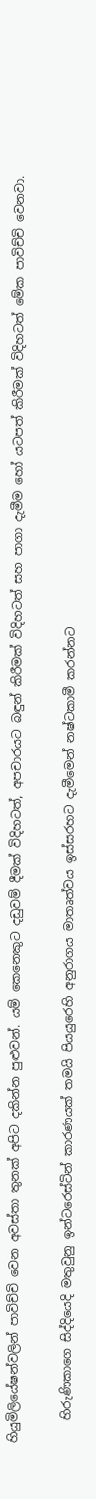හියුමිලියේෂන්වලින් පාවිච්චි වෙන අවස්තා තුනක් අපිට දකින්න පුළුවන්. යම් කෙනෙකුට දඩුවම් දීමක් විදිහටත්, අපචාරයට බඳුන් කිරීමක් විදිහටත් සහ පාගා දැමීම හෝ යටපත් කිරීමක් විදිහටත් මේක පාවිච්චි වෙනවා.

    හිරුණිකාගෙ සිද්දියෙදි මතුවුනු ඉන්ටරෙස්ටින් කාරණයක් තමයි පියයුරෙහි අනුරාගය මාතෘත්වය ඉස්සරහට දැමීමෙන් නෂ්ටකාමී කරන්නට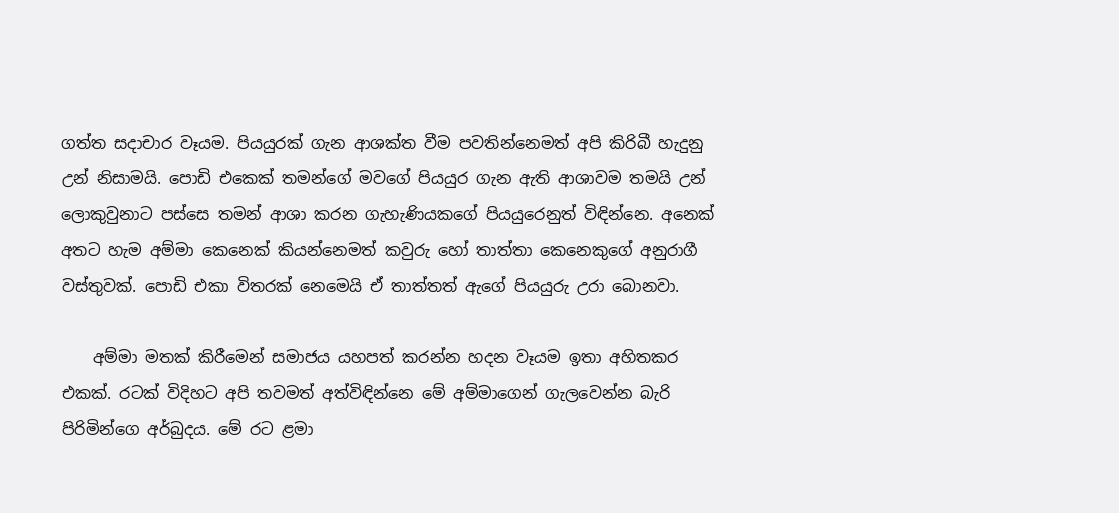ගත්ත සදාචාර වෑයම. පියයුරක් ගැන ආශක්ත වීම පවතින්නෙමත් අපි කිරිබී හැදුනු උන් නිසාමයි. පොඩි එකෙක් තමන්ගේ මවගේ පියයුර ගැන ඇති ආශාවම තමයි උන් ලොකුවුනාට පස්සෙ තමන් ආශා කරන ගැහැණියකගේ පියයුරෙනුත් විඳින්නෙ. අනෙක් අතට හැම අම්මා කෙනෙක් කියන්නෙමත් කවුරු හෝ තාත්තා කෙනෙකුගේ අනුරාගී වස්තුවක්. පොඩි එකා විතරක් නෙමෙයි ඒ තාත්තත් ඇගේ පියයුරු උරා බොනවා.

    අම්මා මතක් කිරීමෙන් සමාජය යහපත් කරන්න හදන වෑයම ඉතා අහිතකර එකක්. රටක් විදිහට අපි තවමත් අත්විඳින්නෙ මේ අම්මාගෙන් ගැලවෙන්න බැරි පිරිමින්ගෙ අර්බුදය. මේ රට ළමා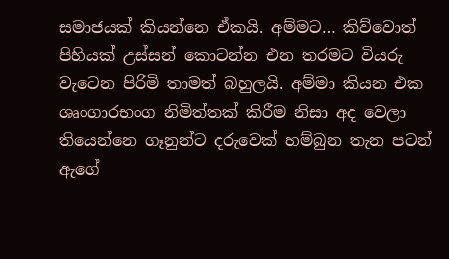සමාජයක් කියන්නෙ ඒකයි. අම්මට… කිව්වොත් පිහියක් උස්සන් කොටන්න එන තරමට වියරු වැටෙන පිරිමි තාමත් බහුලයි. අම්මා කියන එක ශෘංගාරභංග නිමිත්තක් කිරීම නිසා අද වෙලා තියෙන්නෙ ගෑනුන්ට දරුවෙක් හම්බුන තැන පටන් ඇගේ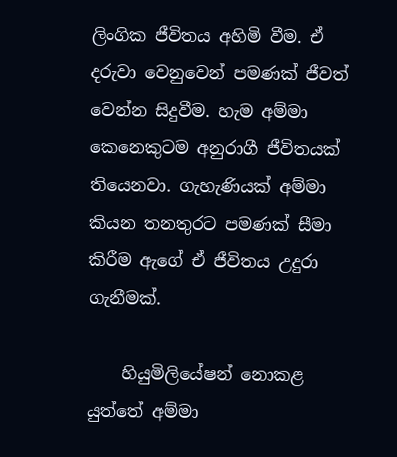ලිංගික ජීවිතය අහිමි වීම. ඒ දරුවා වෙනුවෙන් පමණක් ජීවත් වෙන්න සිදුවීම. හැම අම්මා කෙනෙකුටම අනුරාගී ජීවිතයක් තියෙනවා. ගැහැණියක් අම්මා කියන තනතුරට පමණක් සීමා කිරීම ඇගේ ඒ ජීවිතය උදුරා ගැනීමක්.

    හියුමිලියේෂන් නොකළ යුත්තේ අම්මා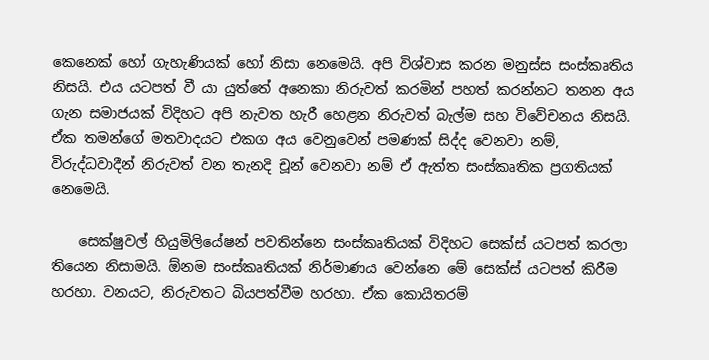කෙනෙක් හෝ ගැහැණියක් හෝ නිසා නෙමෙයි. අපි විශ්වාස කරන මනුස්ස සංස්කෘතිය නිසයි. එය යටපත් වී යා යුත්තේ අනෙකා නිරුවත් කරමින් පහත් කරන්නට තනන අය ගැන සමාජයක් විදිහට අපි නැවත හැරී හෙළන නිරුවත් බැල්ම සහ විවේචනය නිසයි. ඒක තමන්ගේ මතවාදයට එකග අය වෙනුවෙන් පමණක් සිද්ද වෙනවා නම්, විරුද්ධවාදීන් නිරුවත් වන තැනදි චූන් වෙනවා නම් ඒ ඇත්ත සංස්කෘතික ප්‍රගතියක් නෙමෙයි.

    සෙක්ෂුවල් හියුමිලියේෂන් පවතින්නෙ සංස්කෘතියක් විදිහට සෙක්ස් යටපත් කරලා තියෙන නිසාමයි. ඕනම සංස්කෘතියක් නිර්මාණය වෙන්නෙ මේ සෙක්ස් යටපත් කිරීම හරහා. වනයට, නිරුවතට බියපත්වීම හරහා. ඒක කොයිතරම්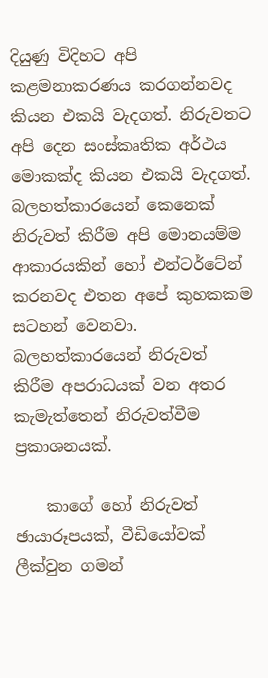දියුණු විදිහට අපි කළමනාකරණය කරගන්නවද කියන එකයි වැදගත්. නිරුවතට අපි දෙන සංස්කෘතික අර්ථය මොකක්ද කියන එකයි වැදගත්. බලහත්කාරයෙන් කෙනෙක් නිරුවත් කිරීම අපි මොනයම්ම ආකාරයකින් හෝ එන්ටර්ටේන් කරනවද එතන අපේ කුහකකම සටහන් වෙනවා. බලහත්කාරයෙන් නිරුවත් කිරීම අපරාධයක් වන අතර කැමැත්තෙන් නිරුවත්වීම ප්‍රකාශනයක්.

    කාගේ හෝ නිරුවත් ඡායාරූපයක්, වීඩියෝවක් ලීක්වුන ගමන්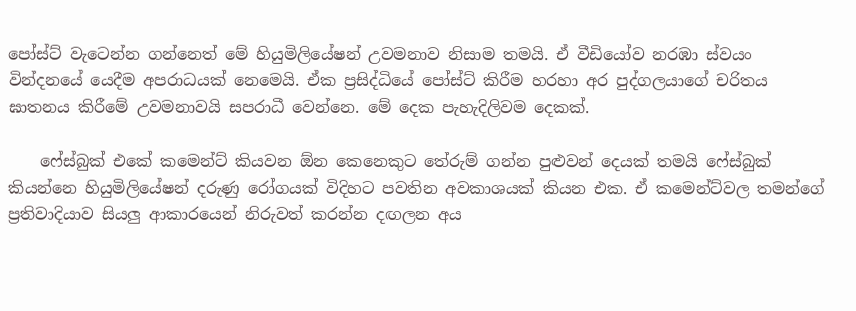පෝස්ට් වැටෙන්න ගන්නෙත් මේ හියුමිලියේෂන් උවමනාව නිසාම තමයි. ඒ වීඩියෝව නරඹා ස්වයං වින්දනයේ යෙදීම අපරාධයක් නෙමෙයි. ඒක ප්‍රසිද්ධියේ පෝස්ට් කිරීම හරහා අර පුද්ගලයාගේ චරිතය ඝාතනය කිරීමේ උවමනාවයි සපරාධී වෙන්නෙ. මේ දෙක පැහැදිලිවම දෙකක්.

    ෆේස්බුක් එකේ කමෙන්ට් කියවන ඕන කෙනෙකුට තේරුම් ගන්න පුළුවන් දෙයක් තමයි ෆේස්බුක් කියන්නෙ හියුමිලියේෂන් දරුණු රෝගයක් විදිහට පවතින අවකාශයක් කියන එක. ඒ කමෙන්ට්වල තමන්ගේ ප්‍රතිවාදියාව සියලු ආකාරයෙන් නිරුවත් කරන්න දඟලන අය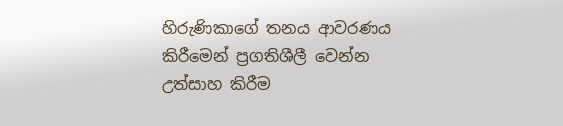හිරුණිකාගේ තනය ආවරණය කිරීමෙන් ප්‍රගතිශීලී වෙන්න උත්සාහ කිරීම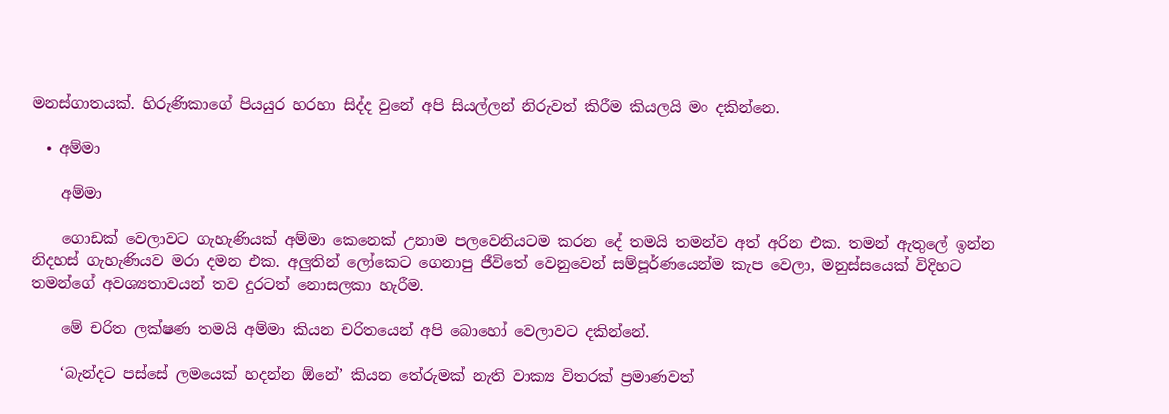මනස්ගාතයක්. හිරුණිකාගේ පියයුර හරහා සිද්ද වුනේ අපි සියල්ලන් නිරුවත් කිරීම කියලයි මං දකින්නෙ.

  • අම්මා

    අම්මා

    ගොඩක් වෙලාවට ගැහැණියක් අම්මා කෙනෙක් උනාම පලවෙනියටම කරන දේ තමයි තමන්ව අත් අරින එක. තමන් ඇතුලේ ඉන්න නිදහස් ගැහැණියව මරා දමන එක. අලුතින් ලෝකෙට ගෙනාපු ජීවිතේ වෙනුවෙන් සම්පූර්ණයෙන්ම කැප වෙලා, මනුස්සයෙක් විදිහට තමන්ගේ අවශ්‍යතාවයන් තව දුරටත් නොසලකා හැරීම.

    මේ චරිත ලක්ෂණ තමයි අම්මා කියන චරිතයෙන් අපි බොහෝ වෙලාවට දකින්නේ.

    ‘බැන්දට පස්සේ ලමයෙක් හදන්න ඕනේ’ කියන තේරුමක් නැති වාක්‍ය විතරක් ප්‍රමාණවත්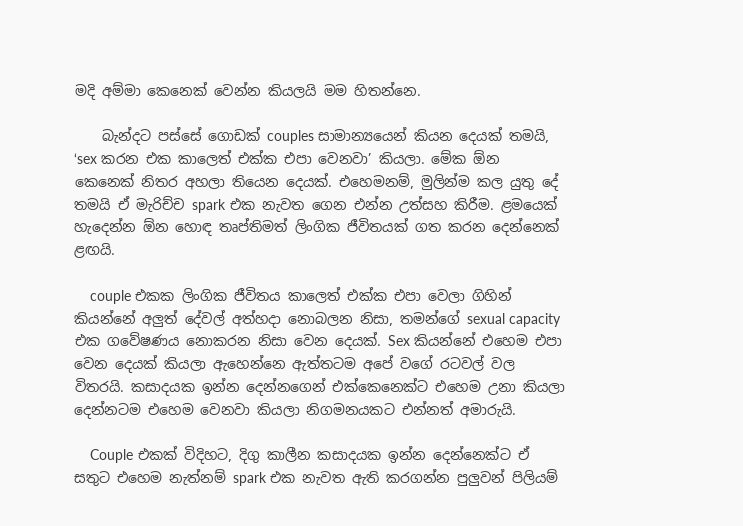මදි අම්මා කෙනෙක් වෙන්න කියලයි මම හිතන්නෙ.

    බැන්දට පස්සේ ගොඩක් couples සාමාන්‍යයෙන් කියන දෙයක් තමයි, ‘sex කරන එක කාලෙත් එක්ක එපා වෙනවා’ කියලා. මේක ඕන කෙනෙක් නිතර අහලා තියෙන දෙයක්. එහෙමනම්, මුලින්ම කල යුතු දේ තමයි ඒ මැරිච්ච spark එක නැවත ගෙන එන්න උත්සහ කිරීම. ළමයෙක් හැදෙන්න ඕන හොඳ තෘප්තිමත් ලිංගික ජීවිතයක් ගත කරන දෙන්නෙක් ළඟයි.

    couple එකක ලිංගික ජීවිතය කාලෙත් එක්ක එපා වෙලා ගිහින් කියන්නේ අලුත් දේවල් අත්හදා නොබලන නිසා, තමන්ගේ sexual capacity එක ගවේෂණය නොකරන නිසා වෙන දෙයක්. Sex කියන්නේ එහෙම එපා වෙන දෙයක් කියලා ඇහෙන්නෙ ඇත්තටම අපේ වගේ රටවල් වල විතරයි. කසාදයක ඉන්න දෙන්නගෙන් එක්කෙනෙක්ට එහෙම උනා කියලා දෙන්නටම එහෙම වෙනවා කියලා නිගමනයකට එන්නත් අමාරුයි.

    Couple එකක් විදිහට, දිගු කාලීන කසාදයක ඉන්න දෙන්නෙක්ට ඒ සතුට එහෙම නැත්නම් spark එක නැවත ඇති කරගන්න පුලුවන් පිලියම්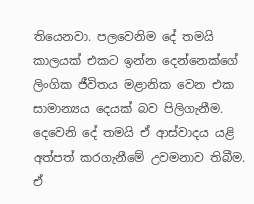තියෙනවා. පලවෙනිම දේ තමයි කාලයක් එකට ඉන්න දෙන්නෙක්ගේ ලිංගික ජීවිතය මළානික වෙන එක සාමාන්‍යය දෙයක් බව පිලිගැනීම. දෙවෙනි දේ තමයි ඒ ආස්වාදය යළි අත්පත් කරගැනීමේ උවමනාව තිබීම. ඒ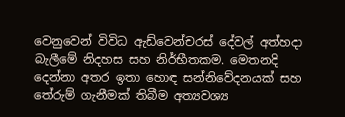වෙනුවෙන් විවිධ ඇඩ්වෙන්චරස් දේවල් අත්හදා බැලී‍මේ නිදහස සහ නිර්භීතකම. මෙතනදි දෙන්නා අතර ඉතා හොඳ සන්නිවේදනයක් සහ තේරුම් ගැනීමක් තිබීම අත්‍යවශ්‍ය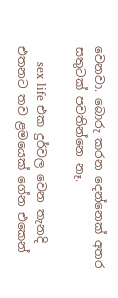වෙනවා. බොරු කරන දෙන්නෙක් අතර සතුටක් පවතින්නෙ නෑ.

    sex life එක දුර්වල වෙන තැනදි එතනට තව ළමයෙක් ගේන එකෙන්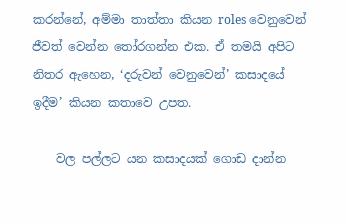කරන්නේ, අම්මා තාත්තා කියන roles වෙනුවෙන් ජීවත් වෙන්න තෝරගන්න එක. ඒ තමයි අපිට නිතර ඇහෙන, ‘දරුවන් වෙනුවෙන්’ කසාදයේ ඉදීම’ කියන කතාවෙ උපත.

    වල පල්ලට යන කසාදයක් ගොඩ දාන්න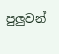පුලුවන්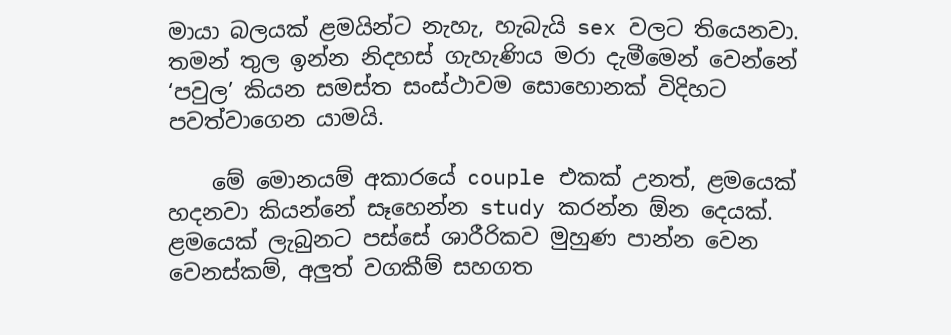මායා බලයක් ළමයින්ට නැහැ, හැබැයි sex වලට තියෙනවා. තමන් තුල ඉන්න නිදහස් ගැහැණිය මරා දැමීමෙන් වෙන්නේ ‘පවුල’ කියන සමස්ත සංස්ථාවම සොහොනක් විදිහට පවත්වාගෙන යාමයි.

    මේ මොනයම් අකාරයේ couple එකක් උනත්, ළමයෙක් හදනවා කියන්නේ සෑහෙන්න study කරන්න ඕන දෙයක්. ළමයෙක් ලැබුනට පස්සේ ශාරීරිකව මුහුණ පාන්න වෙන වෙනස්කම්, අලුත් වගකීම් සහගත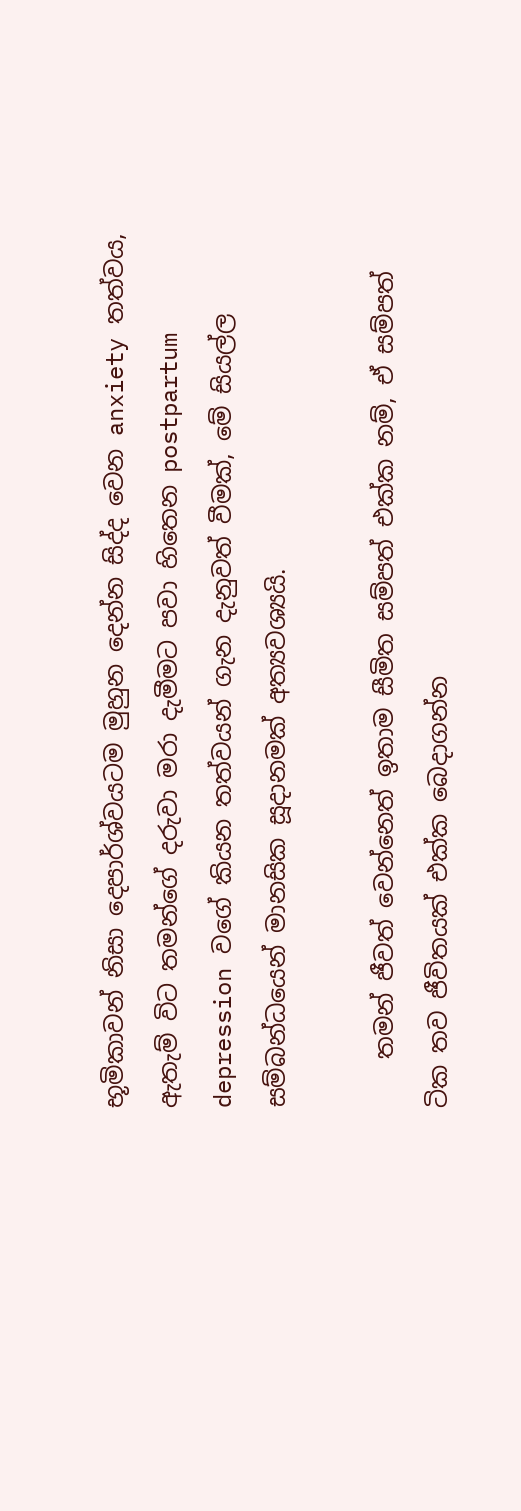භූමිකාවන් නිසා දෙපාර්ශ්වයටම මුහුන දෙන්න සිද්ද වෙන anxiety තත්වය, ඇතැම් විට තමන්ගේ දරුවා මරා දැමීමට පවා හිතෙන postpartum depression වගේ කියන තත්වයන් ගැන දැනුවත් වීමක්, මේ සියල්ල සම්බන්ධයෙන් මානසික සූදානමක් අත්‍යවශ්‍යයි.

    තමන් ජීවත් වෙන්නෙත් ඉතාම සීමිත සම්පත් එක්ක නම්, ඒ සම්පත් ටික තව ජීවිතයක් එක්ක බෙදාගන්න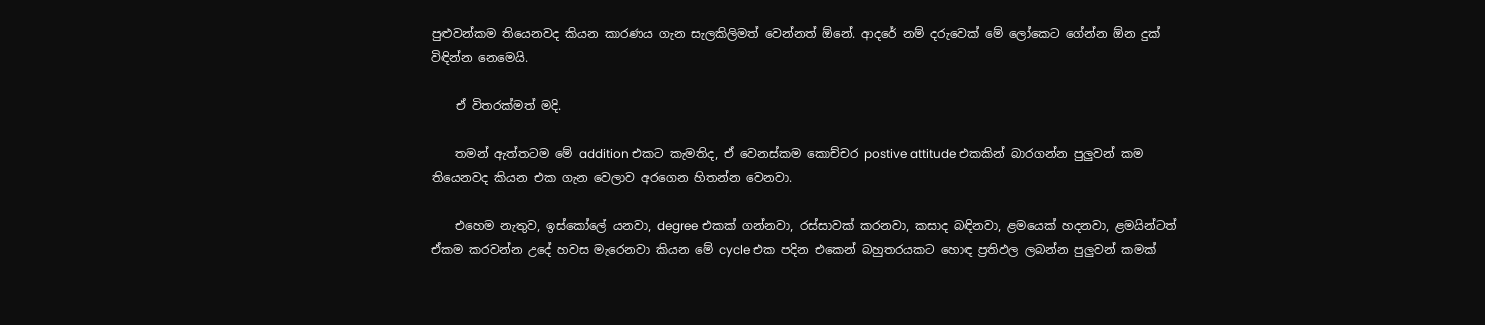පුළුවන්කම තියෙනවද කියන කාරණය ගැන සැලකිලිමත් වෙන්නත් ඕනේ. ආදරේ නම් දරුවෙක් මේ ලෝකෙට ගේන්න ඕන දුක් විඳින්න නෙමෙයි.

    ඒ විතරක්මත් මදි.

    තමන් ඇත්තටම මේ addition එකට කැමතිද, ඒ වෙනස්කම කොච්චර postive attitude එකකින් බාරගන්න පුලුවන් කම තියෙනවද කියන එක ගැන වෙලාව අරගෙන හිතන්න වෙනවා.

    එහෙම නැතුව, ඉස්කෝලේ යනවා, degree එකක් ගන්නවා, රස්සාවක් කරනවා, කසාද බඳිනවා, ළමයෙක් හදනවා, ළමයින්ටත් ඒකම කරවන්න උදේ හවස මැරෙනවා කියන මේ cycle එක පදින එකෙන් බහුතරයකට හොඳ ප්‍රතිඵල ලබන්න පුලුවන් කමක්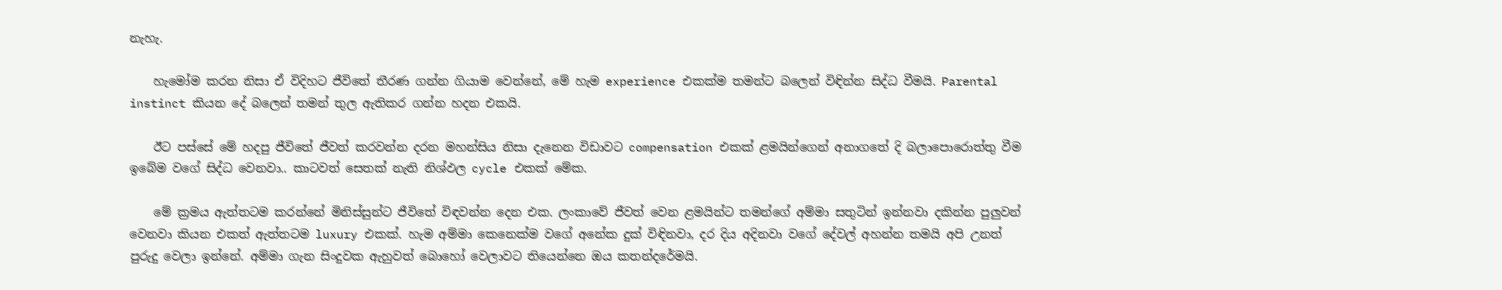නැහැ.

    හැමෝම කරන නිසා ඒ විදිහට ජීවිතේ තීරණ ගන්න ගියාම වෙන්නේ, මේ හැම experience එකක්ම තමන්ට බලෙන් විඳින්න සිද්ධ වීමයි. Parental instinct කියන දේ බලෙන් තමන් තුල ඇතිකර ගන්න හදන එකයි.

    ඊට පස්සේ මේ හදපු ජීවිතේ ජීවත් කරවන්න දරන මහන්සිය නිසා දැනෙන විඩාවට compensation එකක් ළමයින්ගෙන් අනාගතේ දි බලාපොරොත්තු වීම ඉබේම වගේ සිද්ධ වෙනවා.. කාටවත් සෙතක් නැති නිශ්ඵල cycle එකක් මේක.

    මේ ක්‍රමය ඇත්තටම කරන්නේ මිනිස්සුන්ට ජීවිතේ විඳවන්න දෙන එක. ලංකාවේ ජීවත් වෙන ළමයින්ට තමන්ගේ අම්මා සතුටින් ඉන්නවා දකින්න පුලුවන් වෙනවා කියන එකත් ඇත්තටම luxury එකක්. හැම අම්මා කෙනෙක්ම වගේ අනේක දුක් විඳිනවා, දර දිය අදිනවා වගේ දේවල් අහන්න තමයි අපි උනත් පුරුදු වෙලා ඉන්නේ. අම්මා ගැන සිංදුවක ඇහුවත් බොහෝ වෙලාවට තියෙන්නෙ ඔය කතන්දරේමයි.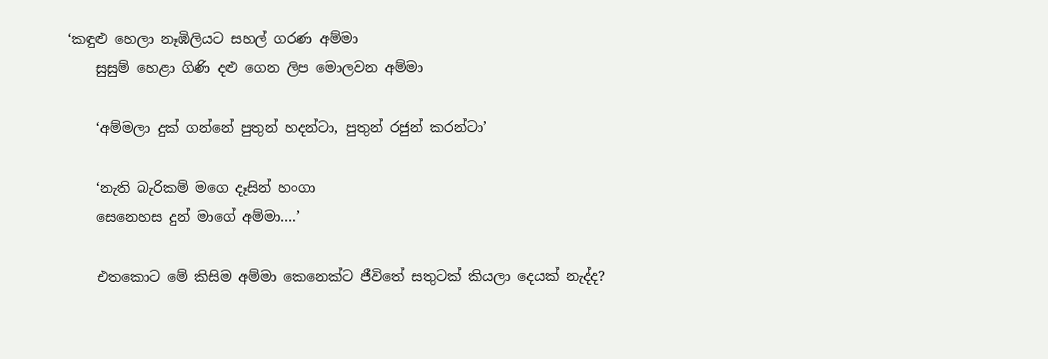‘කඳුළු හෙලා නෑඹිලියට සහල් ගරණ අම්මා
    සුසුම් හෙළා ගිණි දළු ගෙන ලිප මොලවන අම්මා

    ‘අම්මලා දුක් ගන්නේ පුතුන් හදන්ටා, පුතුන් රජුන් කරන්ටා’

    ‘නැති බැරිකම් මගෙ දෑසින් හංගා
    සෙනෙහස දුන් මාගේ අම්මා….’

    එතකොට මේ කිසිම අම්මා කෙනෙක්ට ජීවිතේ සතුටක් කියලා දෙයක් නැද්ද?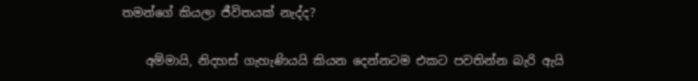තමන්ගේ කියලා ජීවිතයක් නැද්ද?

    අම්මායි, නිදහස් ගැහැණියයි කියන දෙන්නටම එකට පවතින්න බැරි ඇයි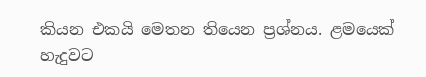කියන එකයි මෙතන තියෙන ප්‍රශ්නය. ළමයෙක් හැදුවට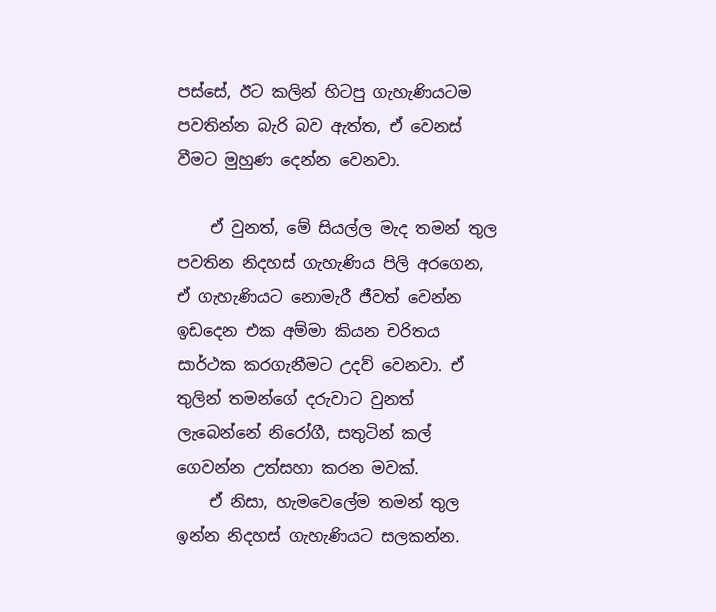පස්සේ, ඊට කලින් හිටපු ගැහැණියටම පවතින්න බැරි බව ඇත්ත, ඒ වෙනස් වීමට මුහුණ දෙන්න වෙනවා.

    ඒ වුනත්, මේ සියල්ල මැද තමන් තුල පවතින නිදහස් ගැහැණිය පිලි අරගෙන, ඒ ගැහැණියට නොමැරී ජීවත් වෙන්න ඉඩදෙන එක අම්මා කියන චරිතය සාර්ථක කරගැනීමට උදව් වෙනවා. ඒ තුලින් තමන්ගේ දරුවාට වුනත් ලැබෙන්නේ නිරෝගී, සතුටින් කල් ගෙවන්න උත්සහා කරන මවක්.
    ඒ නිසා, හැමවෙලේම තමන් තුල ඉන්න නිදහස් ගැහැණියට සලකන්න.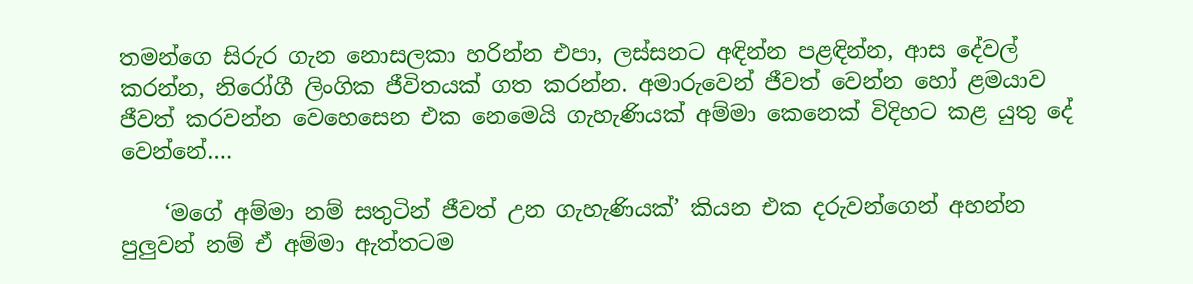තමන්ගෙ සිරුර ගැන නොසලකා හරින්න එපා, ලස්සනට අඳින්න පළඳින්න, ආස දේවල් කරන්න, නිරෝගී ලිංගික ජීවිතයක් ගත කරන්න. අමාරුවෙන් ජීවත් වෙන්න හෝ ළමයාව ජීවත් කරවන්න වෙහෙසෙන එක නෙමෙයි ගැහැණියක් අම්මා කෙනෙක් විදිහට කළ යුතු දේ වෙන්නේ….

    ‘මගේ අම්මා නම් සතුටින් ජීවත් උන ගැහැණියක්’ කියන එක දරුවන්ගෙන් අහන්න පුලුවන් නම් ඒ අම්මා ඇත්තටම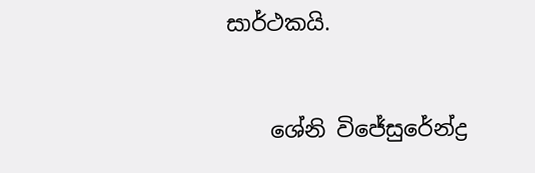සාර්ථකයි.


    ශේනි විජේසු‍රේන්ද්‍ර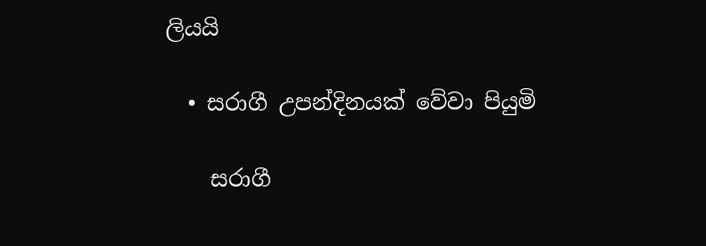ලියයි

  • සරාගී උපන්දිනයක් වේවා පියුමි

    සරාගී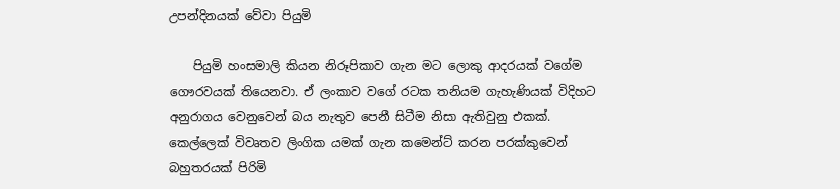උපන්දිනයක් වේවා පියුමි

    පියුමි හංසමාලි කියන නිරූපිකාව ගැන මට ලොකු ආදරයක් වගේම ගෞරවයක් තියෙනවා. ඒ ලංකාව වගේ රටක තනියම ගැහැණියක් විදිහට අනුරාගය වෙනුවෙන් බය නැතුව පෙනී සිටීම නිසා ඇතිවුනු එකක්. කෙල්ලෙක් විවෘතව ලිංගික යමක් ගැන කමෙන්ට් කරන පරක්කුවෙන් බහුතරයක් පිරිමි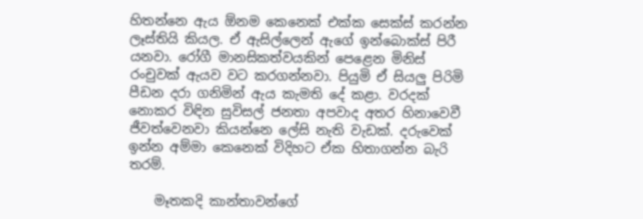හිතන්නෙ ඇය ඕනම කෙනෙක් එක්ක සෙක්ස් කරන්න ලෑස්තියි කියල. ඒ ඇසිල්ලෙන් ඇගේ ඉන්බොක්ස් පිරී යනවා. රෝගී මානසිකත්වයකින් පෙළෙන මිනිස් රංචුවක් ඇයව වට කරගන්නවා. පියුමි ඒ සියලු පිරිමි පීඩන දරා ගනිමින් ඇය කැමති දේ කළා. වරදක් නොකර විඳින සුවිසල් ජනතා අපවාද අතර හිනාවෙවී ජීවත්වෙනවා කියන්නෙ ලේසි නැති වැඩක්. දරුවෙක් ඉන්න අම්මා කෙනෙක් විදිහට ඒක හිතාගන්න බැරි තරම්.

    මෑතකදි කාන්තාවන්ගේ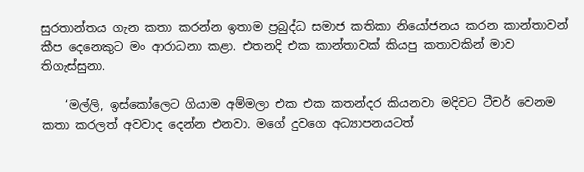සුරතාන්තය ගැන කතා කරන්න ඉතාම ප්‍රබුද්ධ සමාජ කතිකා නියෝජනය කරන කාන්තාවන් කීප දෙනෙකුට මං ආරාධනා කළා. එතනදි එක කාන්තාවක් කියපු කතාවකින් මාව තිගැස්සුනා.

    ‘මල්ලි, ඉස්කෝලෙට ගියාම අම්මලා එක එක කතන්දර කියනවා මදිවට ටීචර් වෙනම කතා කරලත් අවවාද දෙන්න එනවා. මගේ දුවගෙ අධ්‍යාපනයටත්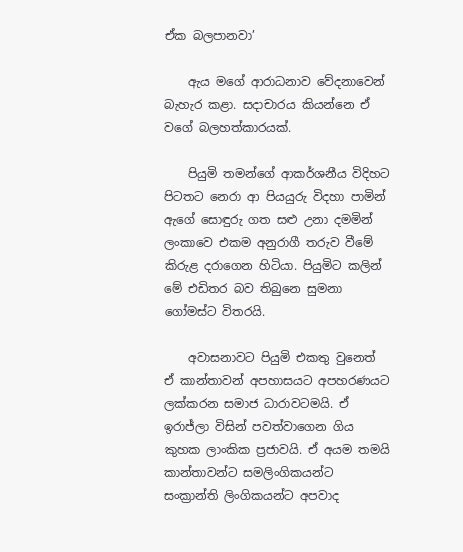ඒක බලපානවා’

    ඇය මගේ ආරාධනාව වේදනාවෙන් බැහැර කළා. සදාචාරය කියන්නෙ ඒ වගේ බලහත්කාරයක්.

    පියුමි තමන්ගේ ආකර්ශනීය විදිහට පිටතට නෙරා ආ පියයුරු විදහා පාමින් ඇගේ සොඳුරු ගත සළු උනා දමමින් ලංකාවෙ එකම අනුරාගී තරුව වීමේ කිරුළ දරාගෙන හිටියා. පියුමිට කලින් මේ එඩිතර බව තිබුනෙ සුමනා ගෝමස්ට විතරයි.

    අවාසනාවට පියුමි එකතු වුනෙත් ඒ කාන්තාවන් අපහාසයට අපහරණයට ලක්කරන සමාජ ධාරාවටමයි. ඒ ඉරාජ්ලා විසින් පවත්වාගෙන ගිය කුහක ලාංකික ප්‍රජාවයි. ඒ අයම තමයි කාන්තාවන්ට සමලිංගිකයන්ට සංක්‍රාන්ති ලිංගිකයන්ට අපවාද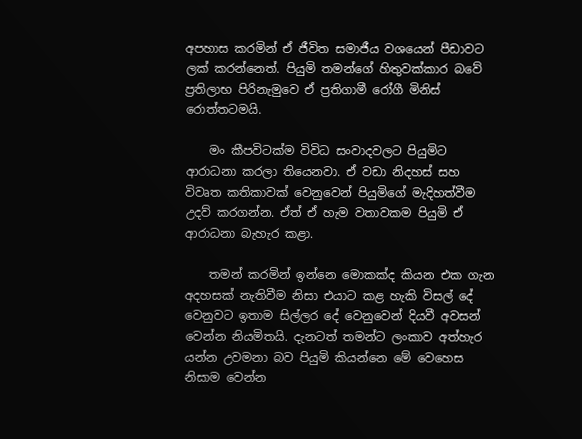අපහාස කරමින් ඒ ජීවිත සමාජීය වශයෙන් පීඩාවට ලක් කරන්නෙත්. පියුමි තමන්ගේ හිතුවක්කාර බවේ ප්‍රතිලාභ පිරිනැමුවෙ ඒ ප්‍රතිගාමී රෝගී මිනිස් රොත්තටමයි.

    මං කීපවිටක්ම විවිධ සංවාදවලට පියුමිට ආරාධනා කරලා තියෙනවා. ඒ වඩා නිදහස් සහ විවෘත කතිකාවක් වෙනුවෙන් පියුමිගේ මැදිහත්වීම උදව් කරගන්න. ඒත් ඒ හැම වතාවකම පියුමි ඒ ආරාධනා බැහැර කළා.

    තමන් කරමින් ඉන්නෙ මොකක්ද කියන එක ගැන අදහසක් නැතිවීම නිසා එයාට කළ හැකි විසල් දේ වෙනුවට ඉතාම සිල්ලර දේ වෙනුවෙන් දියවී අවසන් වෙන්න නියමිතයි. දැනටත් තමන්ට ලංකාව අත්හැර යන්න උවමනා බව පියුමි කියන්නෙ මේ වෙහෙස නිසාම වෙන්න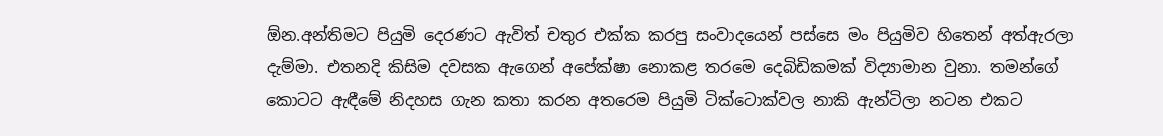ඕන.අන්තිමට පියුමි දෙරණට ඇවිත් චතුර එක්ක කරපු සංවාදයෙන් පස්සෙ මං පියුමිව හිතෙන් අත්ඇරලා දැම්මා. එතනදි කිසිම දවසක ඇගෙන් අපේක්ෂා නොකළ තරමෙ දෙබිඩිකමක් විද්‍යාමාන වුනා. තමන්ගේ කොටට ඇඳීමේ නිදහස ගැන කතා කරන අතරෙම පියුමි ටික්ටොක්වල නාකි ඇන්ටිලා නටන එකට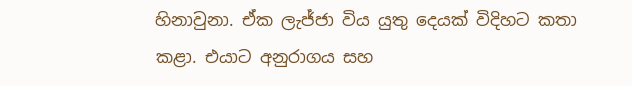හිනාවුනා. ඒක ලැජ්ජා විය යුතු දෙයක් විදිහට කතා කළා. එයාට අනුරාගය සහ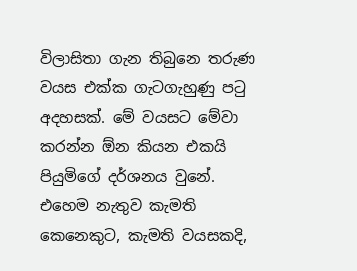විලාසිතා ගැන තිබුනෙ තරුණ වයස එක්ක ගැටගැහුණු පටු අදහසක්. මේ වයසට මේවා කරන්න ඕන කියන එකයි පියුමිගේ දර්ශනය වුනේ. එහෙම නැතුව කැමති කෙනෙකුට, කැමති වයසකදි,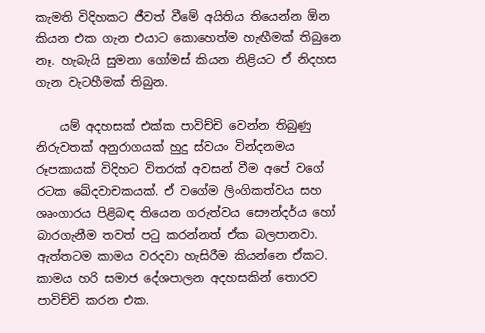කැමති විදිහකට ජීවත් වීමේ අයිතිය තියෙන්න ඕන කියන එක ගැන එයාට කොහෙත්ම හැඟීමක් තිබුනෙ නෑ. හැබැයි සුමනා ගෝමස් කියන නිළියට ඒ නිදහස ගැන වැටහීමක් තිබුන.

    යම් අදහසක් එක්ක පාවිච්චි වෙන්න තිබුණු නිරුවතක් අනුරාගයක් හුදු ස්වයං වින්දනමය රූපකායක් විදිහට විතරක් අවසන් වීම අපේ වගේ රටක ඛේදවාචකයක්. ඒ වගේම ලිංගිකත්වය සහ ශෘංගාරය පිළිබඳ තියෙන ගරුත්වය සෞන්දර්ය හෝ බාරගැනීම තවත් පටු කරන්නත් ඒක බලපානවා. ඇත්තටම කාමය වරදවා හැසිරීම කියන්නෙ ඒකට. කාමය හරි සමාජ දේශපාලන අදහසකින් තොරව පාවිච්චි කරන එක.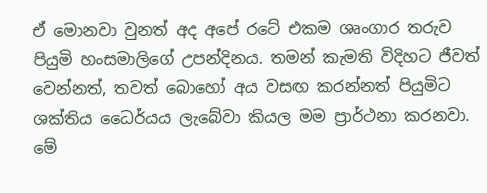ඒ මොනවා වුනත් අද අපේ රටේ එකම ශෘංගාර තරුව පියුමි හංසමාලිගේ උපන්දිනය. තමන් කැමති විදිහට ජීවත් වෙන්නත්, තවත් බොහෝ අය වසඟ කරන්නත් පියුමිට ශක්තිය ධෛර්යය ලැබේවා කියල මම ප්‍රාර්ථනා කරනවා. මේ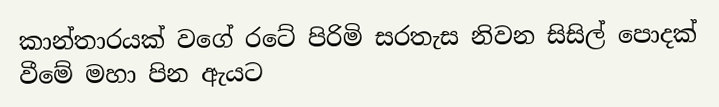කාන්තාරයක් වගේ රටේ පිරිමි සරතැස නිවන සිසිල් පොදක් වීමේ මහා පින ඇයට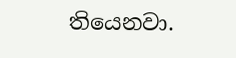තියෙනවා.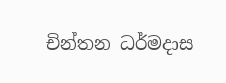චින්තන ධර්මදාස